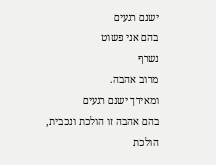ישנם רגעים
בהם אני פשוט
נשרף
מרוב אהבה.
ומאידך ישנם רגעים
בהם אהבה זו הולכת ונכבית,
הולכת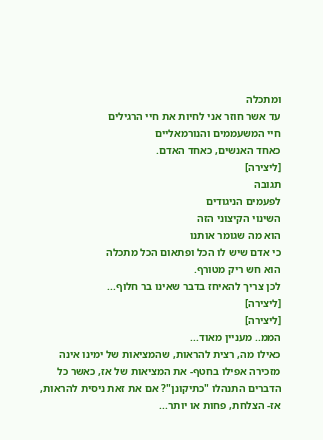ומתכלה
עד אשר חוזר אני לחיות את חיי הרגילים
חיי המשעממים והנורמאליים
כאחד האנשים, כאחד האדם.
[ליצירה]
תגובה
לפעמים הניגודים
השינוי הקיצוני הזה
הוא מה שגומר אותנו
כי אדם שיש לו הכל ופתאום הכל מתכלה
הוא חש ריק מטורף.
לכן צריך להאיחז בדבר שאינו בר חלוף...
[ליצירה]
[ליצירה]
הממ.. מעניין מאוד...
כאילו מה, רצית להראות, שהמציאות של ימינו אינה מזכירה אפילו בחטף- את המציאות של אז, כאשר כל הדברים התנהלו "כתיקונן"? אם את זאת ניסית להראות, אז- הצלחת, פחות או יותר...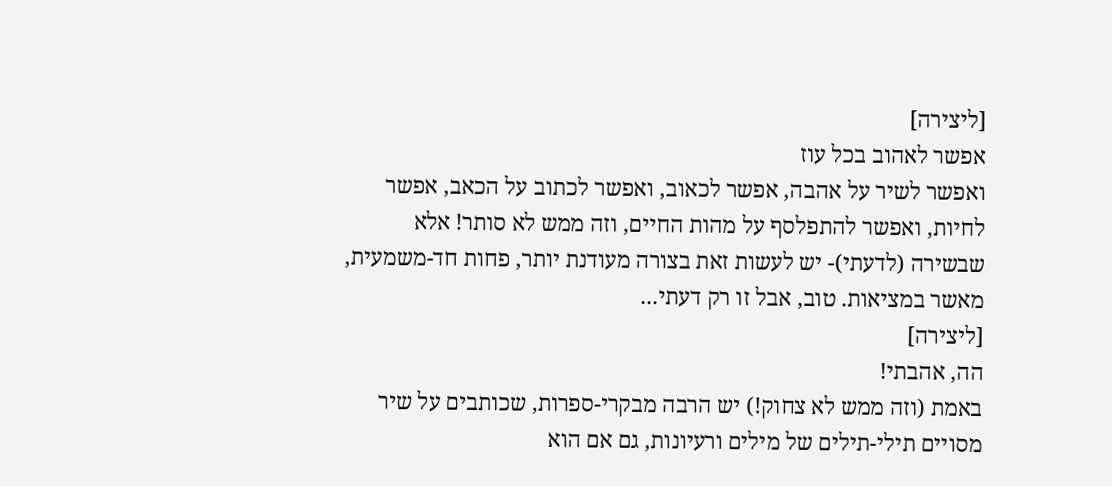[ליצירה]
אפשר לאהוב בכל עוז
ואפשר לשיר על אהבה, אפשר לכאוב, ואפשר לכתוב על הכאב, אפשר לחיות, ואפשר להתפלסף על מהות החיים, וזה ממש לא סותר! אלא שבשירה (לדעתי)- יש לעשות זאת בצורה מעודנת יותר, פחות חד-משמעית, מאשר במציאות. טוב, אבל זו רק דעתי...
[ליצירה]
הה, אהבתי!
באמת (וזה ממש לא צחוק!) יש הרבה מבקרי-ספרות, שכותבים על שיר מסויים תילי-תילים של מילים ורעיונות, גם אם הוא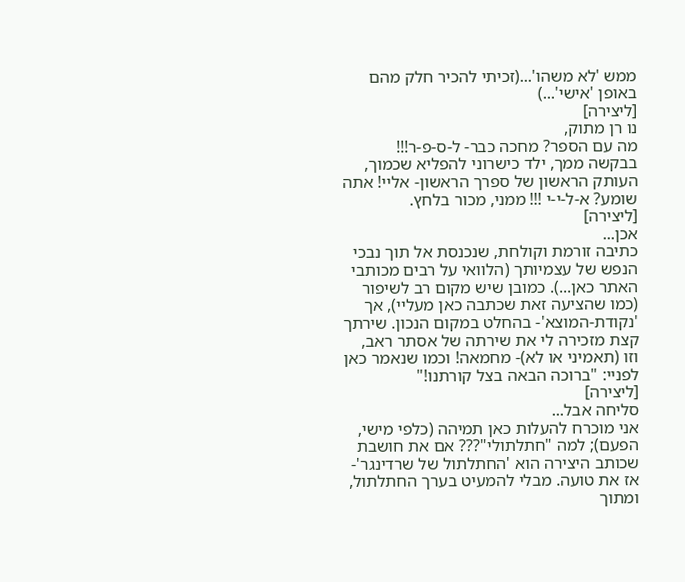ממש 'לא משהו'...(זכיתי להכיר חלק מהם באופן 'אישי'...)
[ליצירה]
נו רן מתוק,
מה עם הספר? מחכה כבר- ל-ס-פ-ר!!! בבקשה ממך, ילד כישרוני להפליא שכמוך, העותק הראשון של ספרך הראשון- אליי! אתה שומע? א-ל-י-י !!! ממני, מכור בלחץ.
[ליצירה]
אכן...
כתיבה זורמת וקולחת, שנכנסת אל תוך נבכי הנפש של עצמיותך (הלוואי על רבים מכותבי האתר כאן...). כמובן שיש מקום רב לשיפור (כמו שהציעה זאת שכתבה כאן מעליי), אך 'נקודת-המוצא'- בהחלט במקום הנכון. שירתך קצת מזכירה לי את שירתה של אסתר ראב, וזו (תאמיני או לא)- מחמאה! וכמו שנאמר כאן לפניי: "ברוכה הבאה בצל קורתנו!"
[ליצירה]
סליחה אבל...
אני מוכרח להעלות כאן תמיהה (כלפי מישי, הפעם); למה "חתלתולי"??? אם את חושבת שכותב היצירה הוא 'החתלתול של שרדינגר'- אז את טועה. מבלי להמעיט בערך החתלתול, ומתוך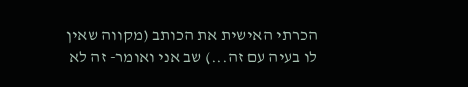הכרתי האישית את הכותב (מקווה שאין לו בעיה עם זה...) שב אני ואומר- זה לא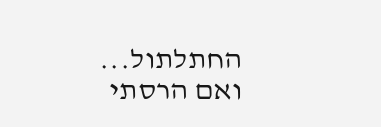החתלתול... ואם הרסתי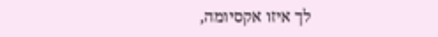לך איזו אקסיומה,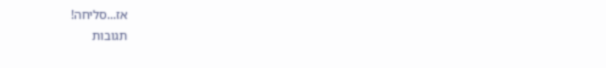אז...סליחה!
תגובות